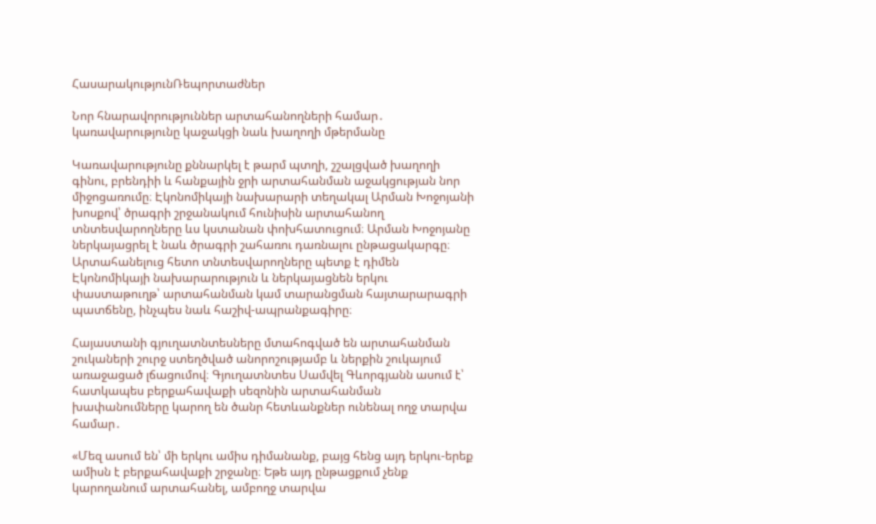ՀասարակությունՌեպորտաժներ

Նոր հնարավորություններ արտահանողների համար․ կառավարությունը կաջակցի նաև խաղողի մթերմանը

Կառավարությունը քննարկել է թարմ պտղի, շշալցված խաղողի գինու, բրենդիի և հանքային ջրի արտահանման աջակցության նոր միջոցառումը։ Էկոնոմիկայի նախարարի տեղակալ Արման Խոջոյանի խոսքով՝ ծրագրի շրջանակում հունիսին արտահանող տնտեսվարողները ևս կստանան փոխհատուցում։ Արման Խոջոյանը ներկայացրել է նաև ծրագրի շահառու դառնալու ընթացակարգը։ Արտահանելուց հետո տնտեսվարողները պետք է դիմեն Էկոնոմիկայի նախարարություն և ներկայացնեն երկու փաստաթուղթ՝ արտահանման կամ տարանցման հայտարարագրի պատճենը, ինչպես նաև հաշիվ-ապրանքագիրը։

Հայաստանի գյուղատնտեսները մտահոգված են արտահանման շուկաների շուրջ ստեղծված անորոշությամբ և ներքին շուկայում առաջացած լճացումով։ Գյուղատնտես Սամվել Գևորգյանն ասում է՝ հատկապես բերքահավաքի սեզոնին արտահանման խափանումները կարող են ծանր հետևանքներ ունենալ ողջ տարվա համար․

«Մեզ ասում են՝ մի երկու ամիս դիմանանք, բայց հենց այդ երկու-երեք ամիսն է բերքահավաքի շրջանը։ Եթե այդ ընթացքում չենք կարողանում արտահանել, ամբողջ տարվա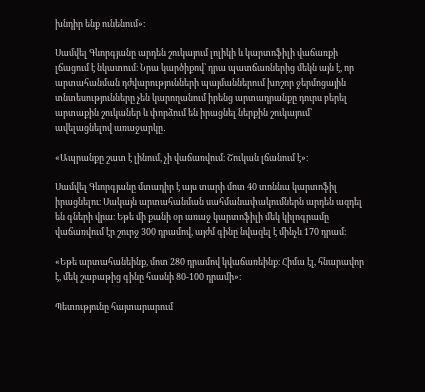խնդիր ենք ունենում»։

Սամվել Գևորգյանը արդեն շուկայում լոլիկի և կարտոֆիլի վաճառքի լճացում է նկատում։ Նրա կարծիքով՝ դրա պատճառներից մեկն այն է, որ արտահանման դժվարությունների պայմաններում խոշոր ջերմոցային տնտեսությունները չեն կարողանում իրենց արտադրանքը դուրս բերել արտաքին շուկաներ և փորձում են իրացնել ներքին շուկայում՝ ավելացնելով առաջարկը․

«Ապրանքը շատ է լինում, չի վաճառվում։ Շուկան լճանում է»։

Սամվել Գևորգյանը մտադիր է այս տարի մոտ 40 տոննա կարտոֆիլ իրացնելու։ Սակայն արտահանման սահմանափակումներն արդեն ազդել են գների վրա։ Եթե մի քանի օր առաջ կարտոֆիլի մեկ կիլոգրամը վաճառվում էր շուրջ 300 դրամով, այժմ գինը նվազել է մինչև 170 դրամ։

«Եթե արտահանեինք, մոտ 280 դրամով կվաճառեինք։ Հիմա էլ, հնարավոր է, մեկ շաբաթից գինը հասնի 80-100 դրամի»։

Պետությունը հայտարարում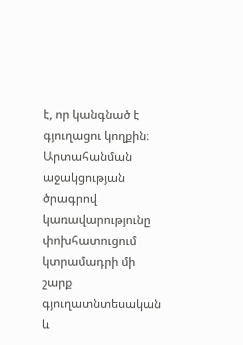է, որ կանգնած է գյուղացու կողքին։ Արտահանման աջակցության ծրագրով կառավարությունը փոխհատուցում կտրամադրի մի շարք գյուղատնտեսական և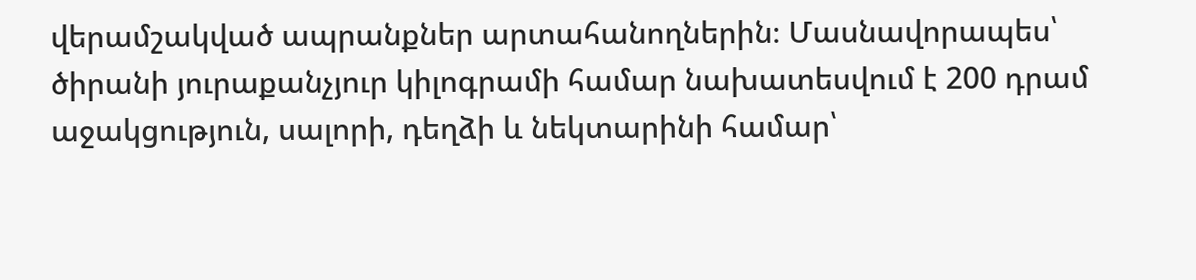վերամշակված ապրանքներ արտահանողներին։ Մասնավորապես՝ ծիրանի յուրաքանչյուր կիլոգրամի համար նախատեսվում է 200 դրամ աջակցություն, սալորի, դեղձի և նեկտարինի համար՝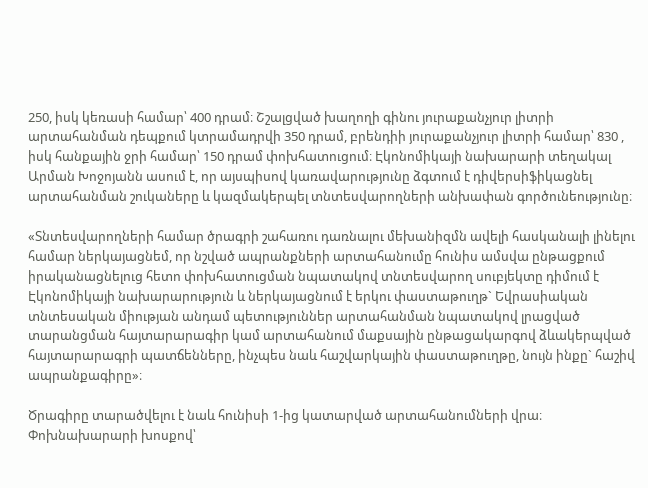250, իսկ կեռասի համար՝ 400 դրամ։ Շշալցված խաղողի գինու յուրաքանչյուր լիտրի արտահանման դեպքում կտրամադրվի 350 դրամ, բրենդիի յուրաքանչյուր լիտրի համար՝ 830 , իսկ հանքային ջրի համար՝ 150 դրամ փոխհատուցում։ Էկոնոմիկայի նախարարի տեղակալ Արման Խոջոյանն ասում է, որ այսպիսով կառավարությունը ձգտում է դիվերսիֆիկացնել արտահանման շուկաները և կազմակերպել տնտեսվարողների անխափան գործունեությունը։

«Տնտեսվարողների համար ծրագրի շահառու դառնալու մեխանիզմն ավելի հասկանալի լինելու համար ներկայացնեմ, որ նշված ապրանքների արտահանումը հունիս ամսվա ընթացքում իրականացնելուց հետո փոխհատուցման նպատակով տնտեսվարող սուբյեկտը դիմում է Էկոնոմիկայի նախարարություն և ներկայացնում է երկու փաստաթուղթ` Եվրասիական տնտեսական միության անդամ պետություններ արտահանման նպատակով լրացված տարանցման հայտարարագիր կամ արտահանում մաքսային ընթացակարգով ձևակերպված հայտարարագրի պատճենները, ինչպես նաև հաշվարկային փաստաթուղթը, նույն ինքը` հաշիվ ապրանքագիրը»։

Ծրագիրը տարածվելու է նաև հունիսի 1-ից կատարված արտահանումների վրա։ Փոխնախարարի խոսքով՝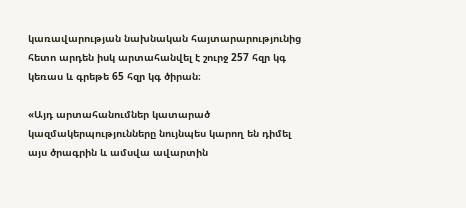կառավարության նախնական հայտարարությունից հետո արդեն իսկ արտահանվել է շուրջ 257 հզր կգ կեռաս և գրեթե 65 հզր կգ ծիրան։

«Այդ արտահանումներ կատարած կազմակերպությունները նույնպես կարող են դիմել այս ծրագրին և ամսվա ավարտին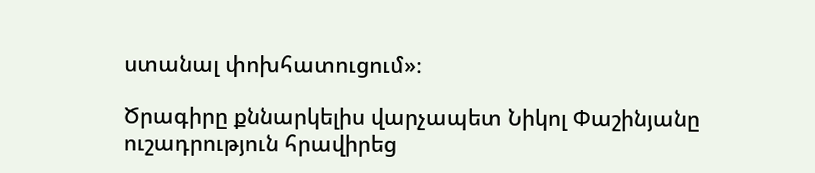ստանալ փոխհատուցում»։

Ծրագիրը քննարկելիս վարչապետ Նիկոլ Փաշինյանը ուշադրություն հրավիրեց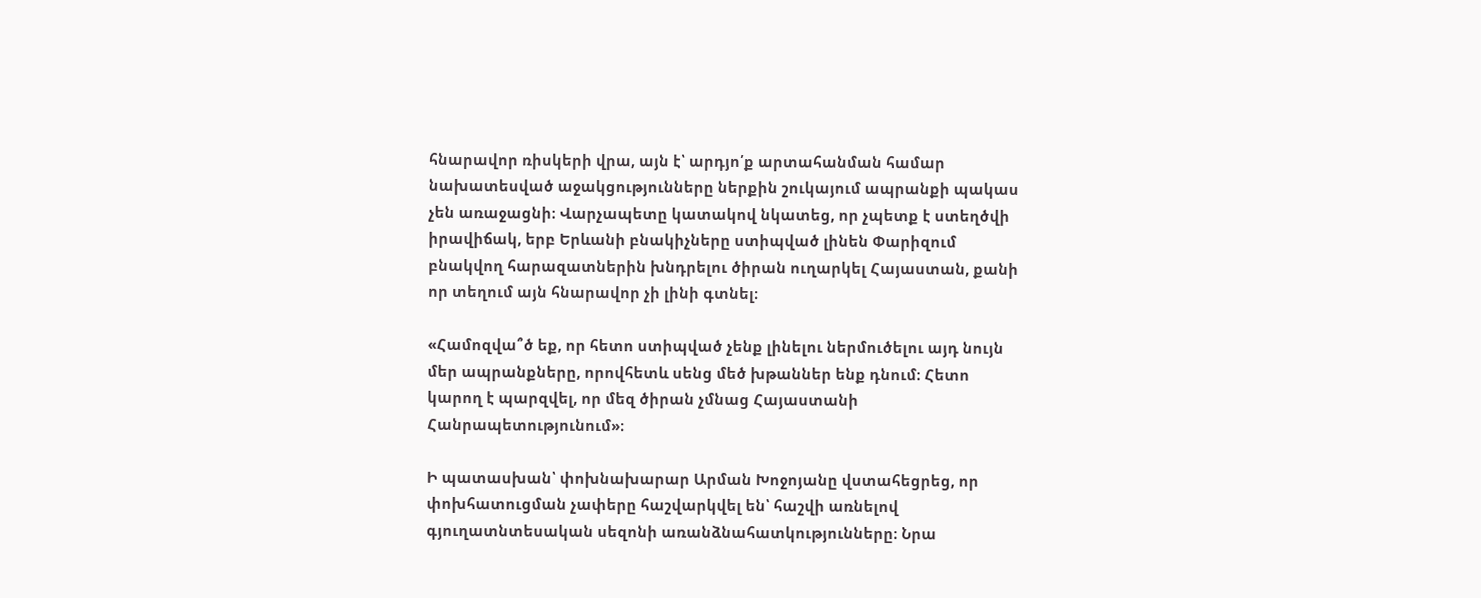հնարավոր ռիսկերի վրա, այն է՝ արդյո՛ք արտահանման համար նախատեսված աջակցությունները ներքին շուկայում ապրանքի պակաս չեն առաջացնի։ Վարչապետը կատակով նկատեց, որ չպետք է ստեղծվի իրավիճակ, երբ Երևանի բնակիչները ստիպված լինեն Փարիզում բնակվող հարազատներին խնդրելու ծիրան ուղարկել Հայաստան, քանի որ տեղում այն հնարավոր չի լինի գտնել։

«Համոզվա՞ծ եք, որ հետո ստիպված չենք լինելու ներմուծելու այդ նույն մեր ապրանքները, որովհետև սենց մեծ խթաններ ենք դնում։ Հետո կարող է պարզվել, որ մեզ ծիրան չմնաց Հայաստանի Հանրապետությունում»։

Ի պատասխան՝ փոխնախարար Արման Խոջոյանը վստահեցրեց, որ փոխհատուցման չափերը հաշվարկվել են՝ հաշվի առնելով գյուղատնտեսական սեզոնի առանձնահատկությունները։ Նրա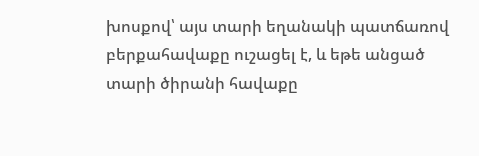խոսքով՝ այս տարի եղանակի պատճառով բերքահավաքը ուշացել է, և եթե անցած տարի ծիրանի հավաքը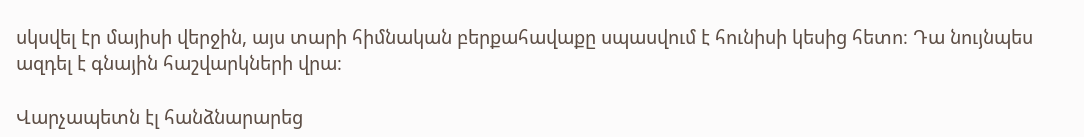սկսվել էր մայիսի վերջին, այս տարի հիմնական բերքահավաքը սպասվում է հունիսի կեսից հետո։ Դա նույնպես ազդել է գնային հաշվարկների վրա։

Վարչապետն էլ հանձնարարեց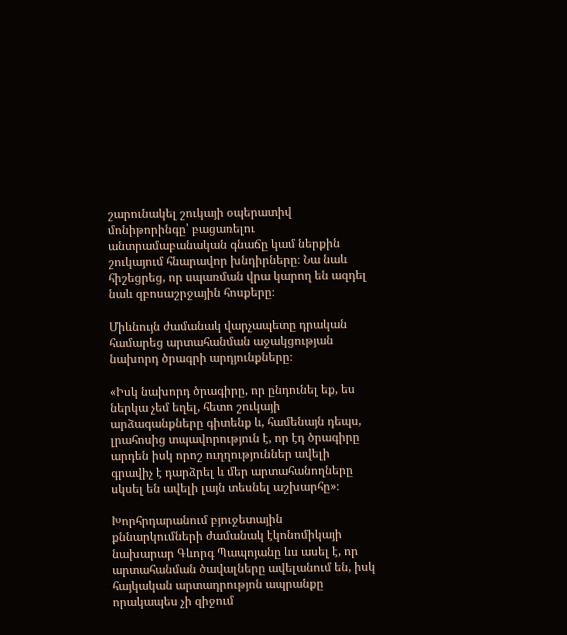շարունակել շուկայի օպերատիվ մոնիթորինգը՝ բացառելու անտրամաբանական գնաճը կամ ներքին շուկայում հնարավոր խնդիրները։ Նա նաև հիշեցրեց, որ սպառման վրա կարող են ազդել նաև զբոսաշրջային հոսքերը։

Միևնույն ժամանակ վարչապետը դրական համարեց արտահանման աջակցության նախորդ ծրագրի արդյունքները։

«Իսկ նախորդ ծրագիրը, որ ընդունել եք, ես ներկա չեմ եղել, հետո շուկայի արձագանքները գիտենք և, համենայն դեպս, լրահոսից տպավորություն է, որ էդ ծրագիրը արդեն իսկ որոշ ուղղություններ ավելի գրավիչ է դարձրել և մեր արտահանողները սկսել են ավելի լայն տեսնել աշխարհը»։

Խորհրդարանում բյուջետային քննարկումների ժամանակ էկոնոմիկայի նախարար Գևորգ Պապոյանը ևս ասել է, որ արտահանման ծավալները ավելանում են, իսկ հայկական արտադրությոն ապրանքը որակապես չի զիջում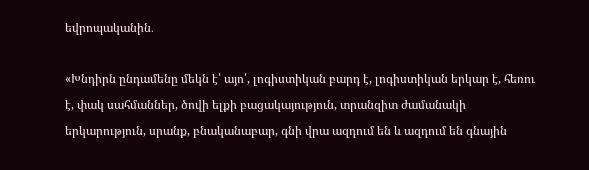եվրոպականին․

«Խնդիրն ընդամենը մեկն է՝ այո՛, լոգիստիկան բարդ է, լոգիստիկան երկար է, հեռու է, փակ սահմաններ, ծովի ելքի բացակայություն, տրանզիտ ժամանակի երկարություն, սրանք, բնականաբար, գնի վրա ազդում են և ազդում են գնային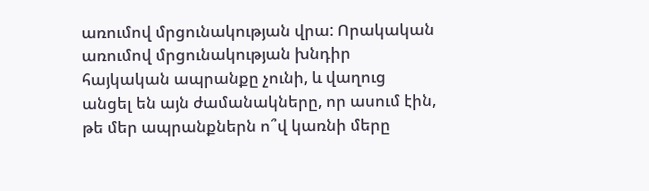առումով մրցունակության վրա: Որակական առումով մրցունակության խնդիր հայկական ապրանքը չունի, և վաղուց անցել են այն ժամանակները, որ ասում էին, թե մեր ապրանքներն ո՞վ կառնի մերը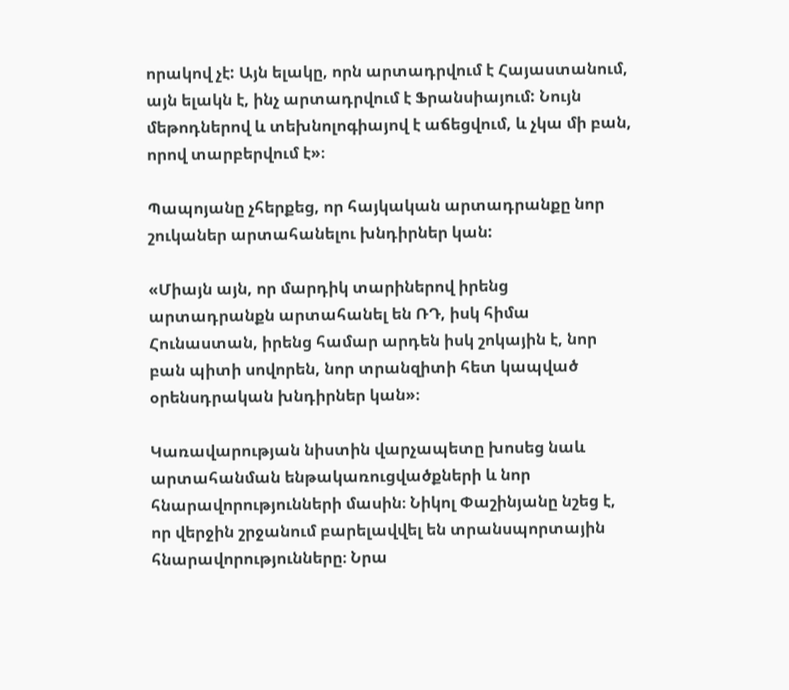որակով չէ: Այն ելակը, որն արտադրվում է Հայաստանում, այն ելակն է, ինչ արտադրվում է Ֆրանսիայում: Նույն մեթոդներով և տեխնոլոգիայով է աճեցվում, և չկա մի բան, որով տարբերվում է»։

Պապոյանը չհերքեց, որ հայկական արտադրանքը նոր շուկաներ արտահանելու խնդիրներ կան:

«Միայն այն, որ մարդիկ տարիներով իրենց արտադրանքն արտահանել են ՌԴ, իսկ հիմա Հունաստան, իրենց համար արդեն իսկ շոկային է, նոր բան պիտի սովորեն, նոր տրանզիտի հետ կապված օրենսդրական խնդիրներ կան»։

Կառավարության նիստին վարչապետը խոսեց նաև արտահանման ենթակառուցվածքների և նոր հնարավորությունների մասին։ Նիկոլ Փաշինյանը նշեց է, որ վերջին շրջանում բարելավվել են տրանսպորտային հնարավորությունները։ Նրա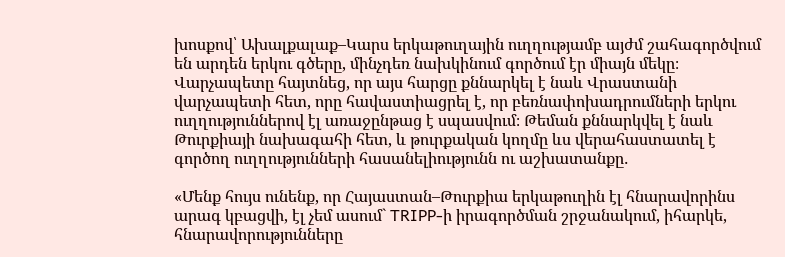խոսքով՝ Ախալքալաք–Կարս երկաթուղային ուղղությամբ այժմ շահագործվում են արդեն երկու գծերը, մինչդեռ նախկինում գործում էր միայն մեկը։ Վարչապետը հայտնեց, որ այս հարցը քննարկել է նաև Վրաստանի վարչապետի հետ, որը հավաստիացրել է, որ բեռնափոխադրումների երկու ուղղություններով էլ առաջընթաց է սպասվում։ Թեման քննարկվել է նաև Թուրքիայի նախագահի հետ, և թուրքական կողմը ևս վերահաստատել է գործող ուղղությունների հասանելիությունն ու աշխատանքը․

«Մենք հույս ունենք, որ Հայաստան–Թուրքիա երկաթուղին էլ հնարավորինս արագ կբացվի, էլ չեմ ասում` TRIPP-ի իրագործման շրջանակում, իհարկե, հնարավորությունները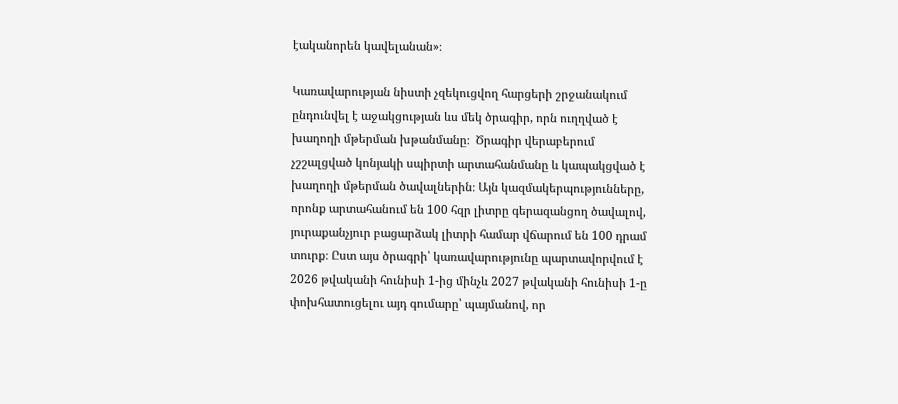էականորեն կավելանան»։

Կառավարության նիստի չզեկուցվող հարցերի շրջանակում ընդունվել է աջակցության ևս մեկ ծրագիր, որն ուղղված է խաղողի մթերման խթանմանը։  Ծրագիր վերաբերում չշշալցված կոնյակի սպիրտի արտահանմանը և կապակցված է խաղողի մթերման ծավալներին։ Այն կազմակերպությունները, որոնք արտահանում են 100 հզր լիտրը գերազանցող ծավալով, յուրաքանչյուր բացարձակ լիտրի համար վճարում են 100 դրամ տուրք։ Ըստ այս ծրագրի՝ կառավարությունը պարտավորվում է 2026 թվականի հունիսի 1-ից մինչև 2027 թվականի հունիսի 1-ը փոխհատուցելու այդ գումարը՝ պայմանով, որ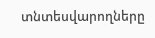տնտեսվարողները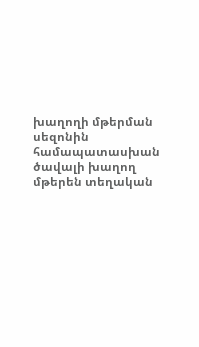խաղողի մթերման սեզոնին համապատասխան ծավալի խաղող մթերեն տեղական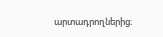արտադրողներից։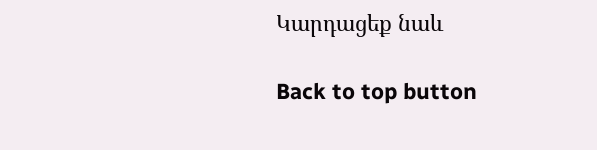Կարդացեք նաև

Back to top button